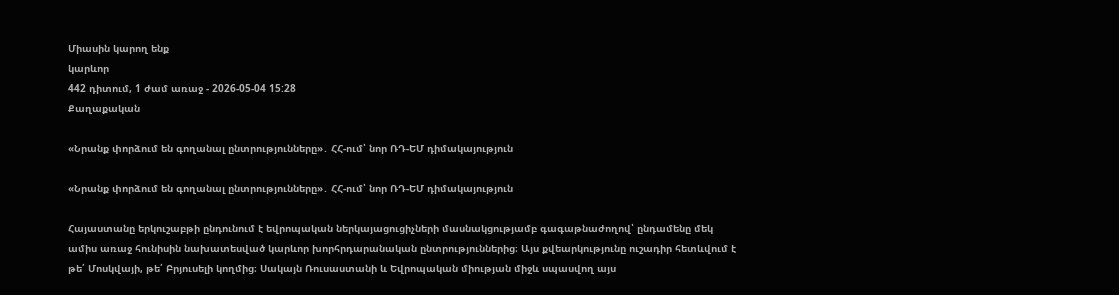Միասին կարող ենք
կարևոր
442 դիտում, 1 ժամ առաջ - 2026-05-04 15:28
Քաղաքական

«Նրանք փորձում են գողանալ ընտրությունները»․ ՀՀ-ում՝ նոր ՌԴ-ԵՄ դիմակայություն

«Նրանք փորձում են գողանալ ընտրությունները»․ ՀՀ-ում՝ նոր ՌԴ-ԵՄ դիմակայություն

Հայաստանը երկուշաբթի ընդունում է եվրոպական ներկայացուցիչների մասնակցությամբ գագաթնաժողով՝ ընդամենը մեկ ամիս առաջ հունիսին նախատեսված կարևոր խորհրդարանական ընտրություններից։ Այս քվեարկությունը ուշադիր հետևվում է թե՛ Մոսկվայի, թե՛ Բրյուսելի կողմից։ Սակայն Ռուսաստանի և Եվրոպական միության միջև սպասվող այս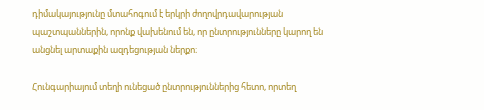դիմակայությունը մտահոգում է երկրի ժողովրդավարության պաշտպաններին, որոնք վախենում են, որ ընտրությունները կարող են անցնել արտաքին ազդեցության ներքո։

Հունգարիայում տեղի ունեցած ընտրություններից հետո, որտեղ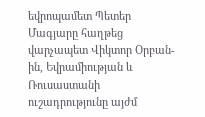եվրոպամետ Պետեր Մագյարը հաղթեց վարչապետ Վիկտոր Օրբան-ին, Եվրամիության և Ռուսաստանի ուշադրությունը այժմ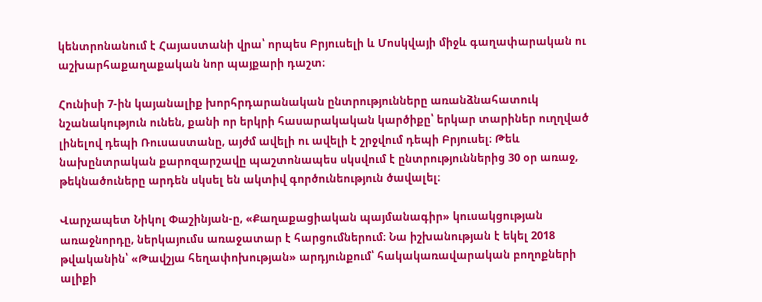կենտրոնանում է Հայաստանի վրա՝ որպես Բրյուսելի և Մոսկվայի միջև գաղափարական ու աշխարհաքաղաքական նոր պայքարի դաշտ։

Հունիսի 7-ին կայանալիք խորհրդարանական ընտրությունները առանձնահատուկ նշանակություն ունեն, քանի որ երկրի հասարակական կարծիքը՝ երկար տարիներ ուղղված լինելով դեպի Ռուսաստանը, այժմ ավելի ու ավելի է շրջվում դեպի Բրյուսել։ Թեև նախընտրական քարոզարշավը պաշտոնապես սկսվում է ընտրություններից 30 օր առաջ, թեկնածուները արդեն սկսել են ակտիվ գործունեություն ծավալել։

Վարչապետ Նիկոլ Փաշինյան-ը, «Քաղաքացիական պայմանագիր» կուսակցության առաջնորդը, ներկայումս առաջատար է հարցումներում։ Նա իշխանության է եկել 2018 թվականին՝ «Թավշյա հեղափոխության» արդյունքում՝ հակակառավարական բողոքների ալիքի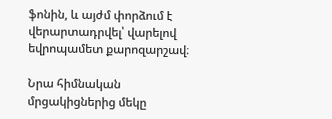ֆոնին, և այժմ փորձում է վերարտադրվել՝ վարելով եվրոպամետ քարոզարշավ։

Նրա հիմնական մրցակիցներից մեկը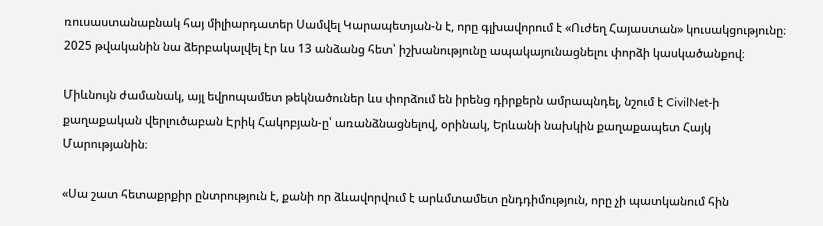ռուսաստանաբնակ հայ միլիարդատեր Սամվել Կարապետյան-ն է, որը գլխավորում է «Ուժեղ Հայաստան» կուսակցությունը։ 2025 թվականին նա ձերբակալվել էր ևս 13 անձանց հետ՝ իշխանությունը ապակայունացնելու փորձի կասկածանքով։

Միևնույն ժամանակ, այլ եվրոպամետ թեկնածուներ ևս փորձում են իրենց դիրքերն ամրապնդել, նշում է CivilNet-ի քաղաքական վերլուծաբան Էրիկ Հակոբյան-ը՝ առանձնացնելով, օրինակ, Երևանի նախկին քաղաքապետ Հայկ Մարությանին։

«Սա շատ հետաքրքիր ընտրություն է, քանի որ ձևավորվում է արևմտամետ ընդդիմություն, որը չի պատկանում հին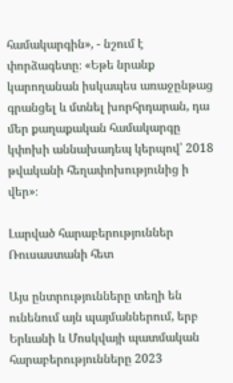համակարգին», - նշում է փորձագետը։ «Եթե նրանք կարողանան իսկապես առաջընթաց գրանցել և մտնել խորհրդարան, դա մեր քաղաքական համակարգը կփոխի աննախադեպ կերպով՝ 2018 թվականի հեղափոխությունից ի վեր»։

Լարված հարաբերություններ Ռուսաստանի հետ

Այս ընտրությունները տեղի են ունենում այն պայմաններում, երբ Երևանի և Մոսկվայի պատմական հարաբերությունները 2023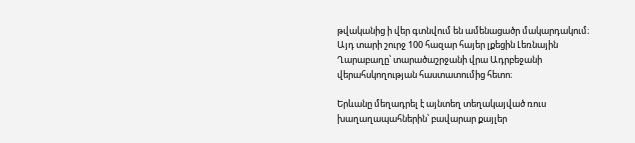թվականից ի վեր գտնվում են ամենացածր մակարդակում։ Այդ տարի շուրջ 100 հազար հայեր լքեցին Լեռնային Ղարաբաղը՝ տարածաշրջանի վրա Ադրբեջանի վերահսկողության հաստատումից հետո։

Երևանը մեղադրել է այնտեղ տեղակայված ռուս խաղաղապահներին՝ բավարար քայլեր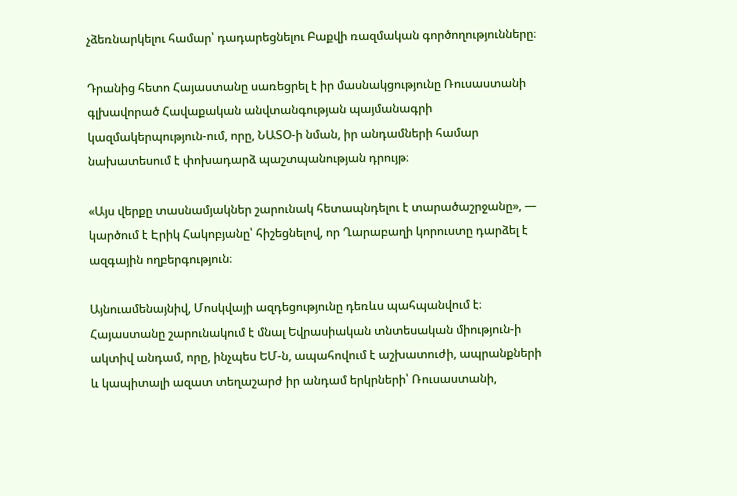չձեռնարկելու համար՝ դադարեցնելու Բաքվի ռազմական գործողությունները։

Դրանից հետո Հայաստանը սառեցրել է իր մասնակցությունը Ռուսաստանի գլխավորած Հավաքական անվտանգության պայմանագրի կազմակերպություն-ում, որը, ՆԱՏՕ-ի նման, իր անդամների համար նախատեսում է փոխադարձ պաշտպանության դրույթ։

«Այս վերքը տասնամյակներ շարունակ հետապնդելու է տարածաշրջանը», — կարծում է Էրիկ Հակոբյանը՝ հիշեցնելով, որ Ղարաբաղի կորուստը դարձել է ազգային ողբերգություն։

Այնուամենայնիվ, Մոսկվայի ազդեցությունը դեռևս պահպանվում է։ Հայաստանը շարունակում է մնալ Եվրասիական տնտեսական միություն-ի ակտիվ անդամ, որը, ինչպես ԵՄ-ն, ապահովում է աշխատուժի, ապրանքների և կապիտալի ազատ տեղաշարժ իր անդամ երկրների՝ Ռուսաստանի,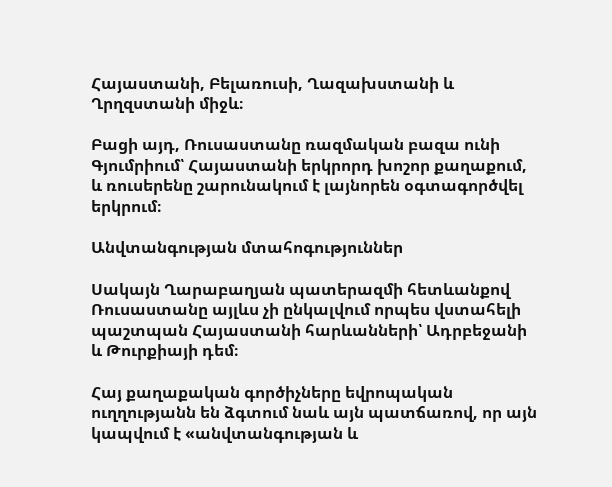Հայաստանի, Բելառուսի, Ղազախստանի և Ղրղզստանի միջև։

Բացի այդ, Ռուսաստանը ռազմական բազա ունի Գյումրիում՝ Հայաստանի երկրորդ խոշոր քաղաքում, և ռուսերենը շարունակում է լայնորեն օգտագործվել երկրում։

Անվտանգության մտահոգություններ

Սակայն Ղարաբաղյան պատերազմի հետևանքով Ռուսաստանը այլևս չի ընկալվում որպես վստահելի պաշտպան Հայաստանի հարևանների՝ Ադրբեջանի և Թուրքիայի դեմ։

Հայ քաղաքական գործիչները եվրոպական ուղղությանն են ձգտում նաև այն պատճառով, որ այն կապվում է «անվտանգության և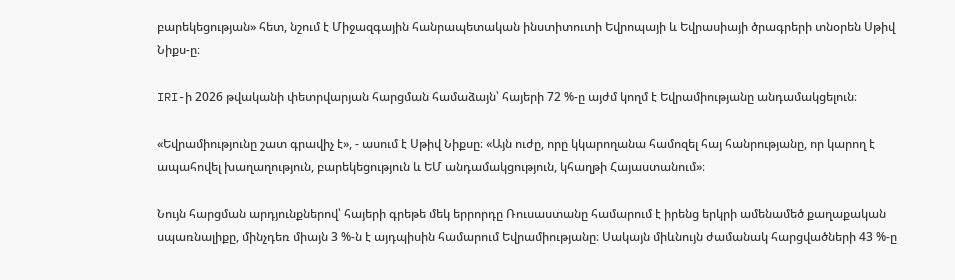բարեկեցության» հետ, նշում է Միջազգային հանրապետական ինստիտուտի Եվրոպայի և Եվրասիայի ծրագրերի տնօրեն Սթիվ Նիքս-ը։

IRI-ի 2026 թվականի փետրվարյան հարցման համաձայն՝ հայերի 72 %-ը այժմ կողմ է Եվրամիությանը անդամակցելուն։

«Եվրամիությունը շատ գրավիչ է», - ասում է Սթիվ Նիքսը։ «Այն ուժը, որը կկարողանա համոզել հայ հանրությանը, որ կարող է ապահովել խաղաղություն, բարեկեցություն և ԵՄ անդամակցություն, կհաղթի Հայաստանում»։

Նույն հարցման արդյունքներով՝ հայերի գրեթե մեկ երրորդը Ռուսաստանը համարում է իրենց երկրի ամենամեծ քաղաքական սպառնալիքը, մինչդեռ միայն 3 %-ն է այդպիսին համարում Եվրամիությանը։ Սակայն միևնույն ժամանակ հարցվածների 43 %-ը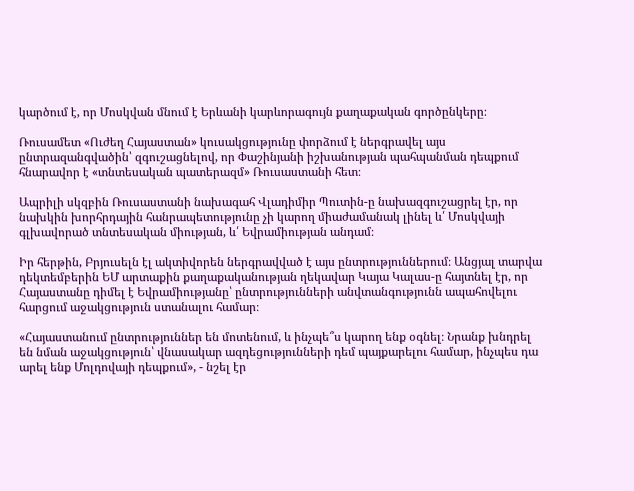կարծում է, որ Մոսկվան մնում է Երևանի կարևորագույն քաղաքական գործընկերը։

Ռուսամետ «Ուժեղ Հայաստան» կուսակցությունը փորձում է ներգրավել այս ընտրազանգվածին՝ զգուշացնելով, որ Փաշինյանի իշխանության պահպանման դեպքում հնարավոր է «տնտեսական պատերազմ» Ռուսաստանի հետ։

Ապրիլի սկզբին Ռուսաստանի նախագահ Վլադիմիր Պուտին-ը նախազգուշացրել էր, որ նախկին խորհրդային հանրապետությունը չի կարող միաժամանակ լինել և՛ Մոսկվայի գլխավորած տնտեսական միության, և՛ Եվրամիության անդամ։

Իր հերթին, Բրյուսելն էլ ակտիվորեն ներգրավված է այս ընտրություններում։ Անցյալ տարվա դեկտեմբերին ԵՄ արտաքին քաղաքականության ղեկավար Կայա Կալաս-ը հայտնել էր, որ Հայաստանը դիմել է Եվրամիությանը՝ ընտրությունների անվտանգությունն ապահովելու հարցում աջակցություն ստանալու համար։

«Հայաստանում ընտրություններ են մոտենում, և ինչպե՞ս կարող ենք օգնել։ Նրանք խնդրել են նման աջակցություն՝ վնասակար ազդեցությունների դեմ պայքարելու համար, ինչպես դա արել ենք Մոլդովայի դեպքում», - նշել էր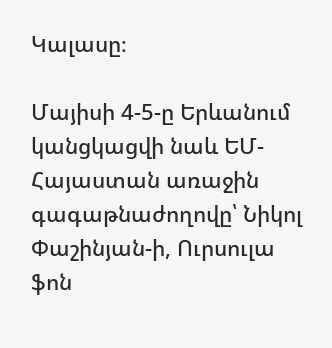Կալասը։

Մայիսի 4-5-ը Երևանում կանցկացվի նաև ԵՄ-Հայաստան առաջին գագաթնաժողովը՝ Նիկոլ Փաշինյան-ի, Ուրսուլա ֆոն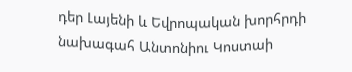դեր Լայենի և Եվրոպական խորհրդի նախագահ Անտոնիու Կոստաի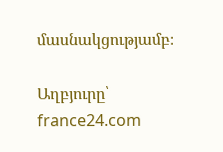մասնակցությամբ։

Աղբյուրը՝ france24.com